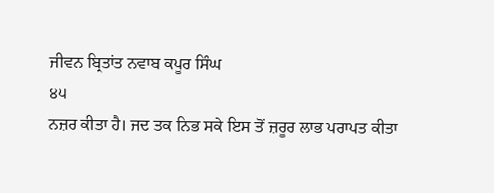ਜੀਵਨ ਬ੍ਰਿਤਾਂਤ ਨਵਾਬ ਕਪੂਰ ਸਿੰਘ
੪੫
ਨਜ਼ਰ ਕੀਤਾ ਹੈ। ਜਦ ਤਕ ਨਿਭ ਸਕੇ ਇਸ ਤੋਂ ਜ਼ਰੂਰ ਲਾਭ ਪਰਾਪਤ ਕੀਤਾ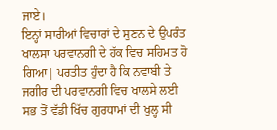ਜਾਏ।
ਇਨ੍ਹਾਂ ਸਾਰੀਆਂ ਵਿਚਾਰਾਂ ਦੇ ਸੁਣਨ ਦੇ ਉਪਰੰਤ ਖਾਲਸਾ ਪਰਵਾਨਗੀ ਦੇ ਹੱਕ ਵਿਚ ਸਹਿਮਤ ਹੋ ਗਿਆ| ਪਰਤੀਤ ਹੁੰਦਾ ਹੈ ਕਿ ਨਵਾਬੀ ਤੇ ਜਗੀਰ ਦੀ ਪਰਵਾਨਗੀ ਵਿਚ ਖਾਲਸੇ ਲਈ ਸਭ ਤੋਂ ਵੱਡੀ ਖਿੱਚ ਗੁਰਧਾਮਾਂ ਦੀ ਖੁਲ੍ਹ ਸੀ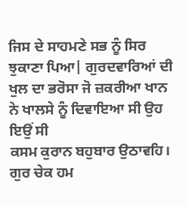ਜਿਸ ਦੇ ਸਾਹਮਣੇ ਸਭ ਨੂੰ ਸਿਰ ਝੁਕਾਣਾ ਪਿਆ| ਗੁਰਦਵਾਰਿਆਂ ਦੀ ਖੁਲ ਦਾ ਭਰੋਸਾ ਜੋ ਜ਼ਕਰੀਆ ਖਾਨ ਨੇ ਖਾਲਸੇ ਨੂੰ ਦਿਵਾਇਆ ਸੀ ਉਹ ਇਉਂ ਸੀ
ਕਸਮ ਕੁਰਾਨ ਬਹੁਬਾਰ ਉਠਾਵਹਿ। ਗੁਰ ਚੇਕ ਹਮ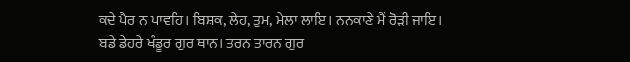ਕਦੇ ਪੈਰ ਨ ਪਾਵਹਿ। ਬਿਸ਼ਕ, ਲੇਹ, ਤੁਮ, ਮੇਲਾ ਲਾਇ। ਨਨਕਾਣੇ ਮੈਂ ਰੋੜੀ ਜਾਇ। ਬਡੇ ਡੇਹਰੇ ਖੰਡੂਰ ਗੁਰ ਥਾਨ। ਤਰਨ ਤਾਰਨ ਗੁਰ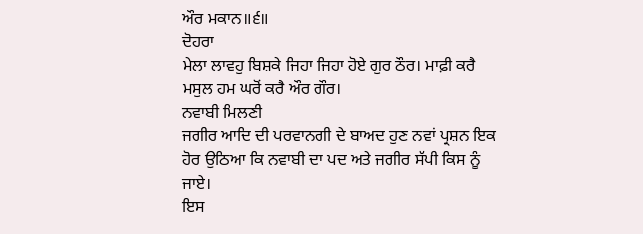ਔਰ ਮਕਾਨ॥੬॥
ਦੋਹਰਾ
ਮੇਲਾ ਲਾਵਹੁ ਬਿਸ਼ਕੇ ਜਿਹਾ ਜਿਹਾ ਹੋਏ ਗੁਰ ਠੌਰ। ਮਾਫ਼ੀ ਕਰੈ ਮਸੁਲ ਹਮ ਘਰੋਂ ਕਰੈ ਔਰ ਗੌਰ।
ਨਵਾਬੀ ਮਿਲਣੀ
ਜਗੀਰ ਆਦਿ ਦੀ ਪਰਵਾਨਗੀ ਦੇ ਬਾਅਦ ਹੁਣ ਨਵਾਂ ਪ੍ਰਸ਼ਨ ਇਕ ਹੋਰ ਉਠਿਆ ਕਿ ਨਵਾਬੀ ਦਾ ਪਦ ਅਤੇ ਜਗੀਰ ਸੱਪੀ ਕਿਸ ਨੂੰ ਜਾਏ।
ਇਸ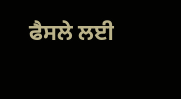ਫੈਸਲੇ ਲਈ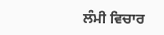ਲੰਮੀ ਵਿਚਾਰ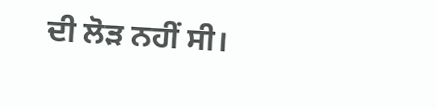ਦੀ ਲੋੜ ਨਹੀਂ ਸੀ।